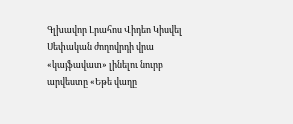Գլխավոր Լրահոս Վիդեո Կիսվել
Սեփական ժողովրդի վրա «կայֆավատ» լինելու նուրբ արվեստը «Եթե վաղը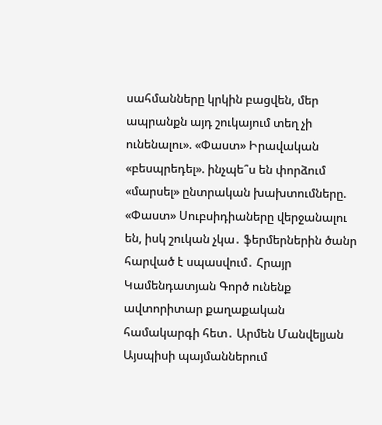սահմանները կրկին բացվեն, մեր ապրանքն այդ շուկայում տեղ չի ունենալու». «Փաստ» Իրավական «բեսպրեդել». ինչպե՞ս են փորձում «մարսել» ընտրական խախտումները. «Փաստ» Սուբսիդիաները վերջանալու են, իսկ շուկան չկա․ ֆերմերներին ծանր հարված է սպասվում․ Հրայր Կամենդատյան Գործ ունենք ավտորիտար քաղաքական համակարգի հետ․ Արմեն Մանվելյան Այսպիսի պայմաններում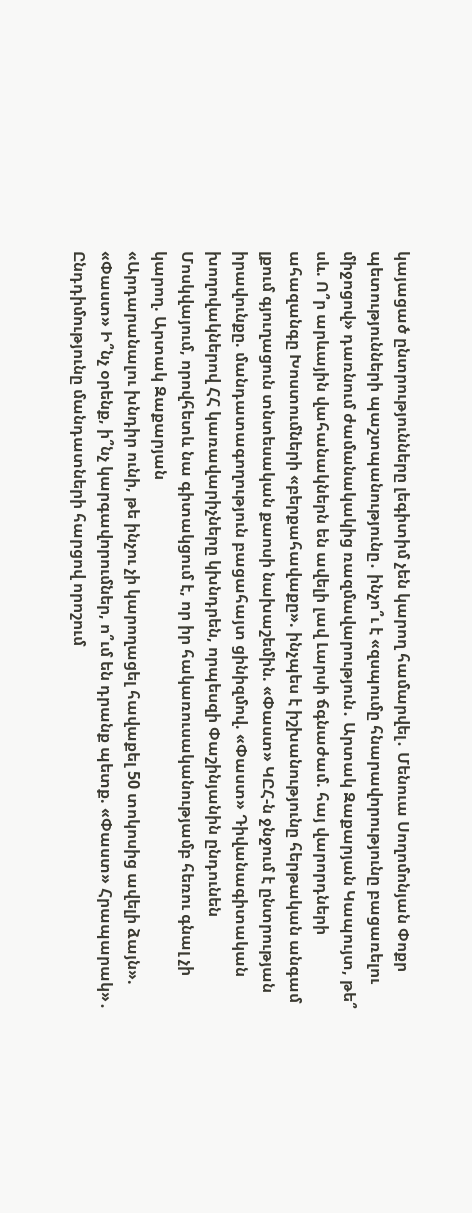կայացած ընտրությունները լեգիտիմ չեն կարող համարվել․ Մենուա Սողոմոնյան Փոքր պետությունների պաշտպանությունը․ ինչո՞ւ է «զսպումը հնարավորությունը բացառելու միջոցով» դառնում ժամանակակից ռազմավարություն․ Արտակ Զաքարյան Կապույտ, թե՞ սև. Ո՞ր արևային վահանակներն են ավելի լավ Լարսի ճգնաժամ. հայ վարորդների ահազանգը Խոստումների «բերքահավաքը». ինչպես է իշխանությունը հերթական անգամ լքում գյուղացուն տնտեսական քաոսի նախաշեմին. «Փաստ» ԿԸՀ-ն ջնջում է ընտրության իրավունքը. մանդատագողություն բացահայտ ցինիզմով. «Փաստ» Դիվանագիտական խողովակներով ՀՀ կառավարիչները կխնդրեն, որպեսզի Փաշինյանին ընդունեն Մոսկվայում, որովհետև նա գիտակցում է, որ իր հակառուսականությամբ հեռու գնալ չի կարող. Արտակ Զաքարյան
«Արդարանալու խնդիր ունի, թե ինչու չի կարողացել հավաքել 50 տոկոսից ավելի ձայն». «Փաստ» Ի՞նչ օրենք, ի՞նչ կարգավորումներ, ո՞ւմ են դրանք պետք. «Փաստ» Հրապարակ»․ Ընդդիմությունը մանդատների հարցով որոշում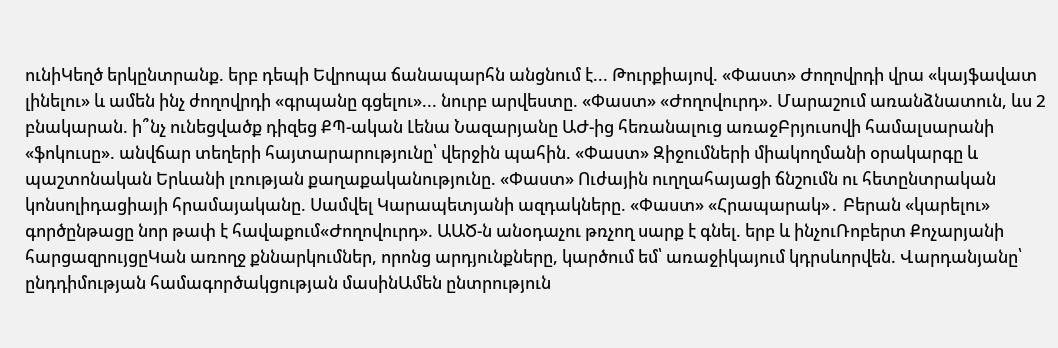ունիԿեղծ երկընտրանք. երբ դեպի Եվրոպա ճանապարհն անցնում է... Թուրքիայով. «Փաստ» Ժողովրդի վրա «կայֆավատ լինելու» և ամեն ինչ ժողովրդի «գրպանը գցելու»... նուրբ արվեստը. «Փաստ» «Ժողովուրդ». Մարաշում առանձնատուն, ևս 2 բնակարան. ի՞նչ ունեցվածք դիզեց ՔՊ-ական Լենա Նազարյանը ԱԺ-ից հեռանալուց առաջԲրյուսովի համալսարանի «ֆոկուսը». անվճար տեղերի հայտարարությունը՝ վերջին պահին. «Փաստ» Զիջումների միակողմանի օրակարգը և պաշտոնական Երևանի լռության քաղաքականությունը. «Փաստ» Ուժային ուղղահայացի ճնշումն ու հետընտրական կոնսոլիդացիայի հրամայականը. Սամվել Կարապետյանի ազդակները. «Փաստ» «Հրապարակ»․ Բերան «կարելու» գործընթացը նոր թափ է հավաքում«Ժողովուրդ». ԱԱԾ-ն անօդաչու թռչող սարք է գնել. երբ և ինչուՌոբերտ Քոչարյանի հարցազրույցըԿան առողջ քննարկումներ, որոնց արդյունքները, կարծում եմ՝ առաջիկայում կդրսևորվեն. Վարդանյանը՝ ընդդիմության համագործակցության մասինԱմեն ընտրություն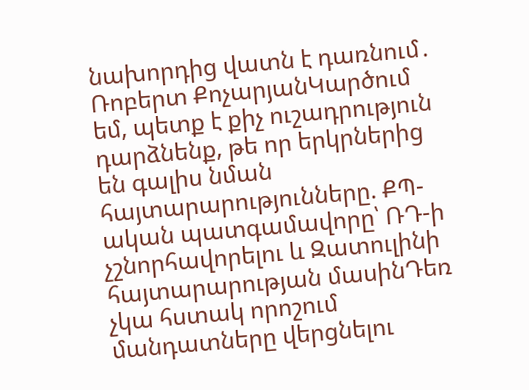նախորդից վատն է դառնում․ Ռոբերտ ՔոչարյանԿարծում եմ, պետք է քիչ ուշադրություն դարձնենք, թե որ երկրներից են գալիս նման հայտարարությունները. ՔՊ-ական պատգամավորը՝ ՌԴ-ի չշնորհավորելու և Զատուլինի հայտարարության մասինԴեռ չկա հստակ որոշում մանդատները վերցնելու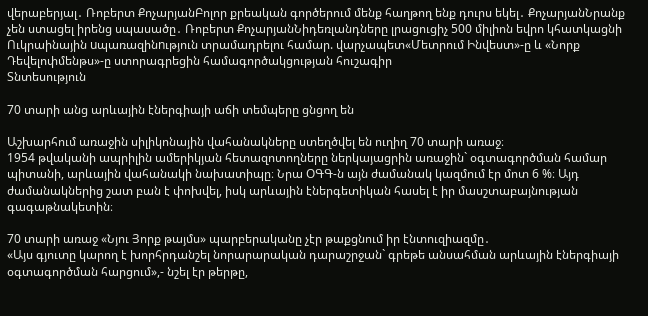վերաբերյալ․ Ռոբերտ ՔոչարյանԲոլոր քրեական գործերում մենք հաղթող ենք դուրս եկել․ ՔոչարյանՆրանք չեն ստացել իրենց սպասածը․ Ռոբերտ ՔոչարյանՆիդեռլանդները լրացուցիչ 500 միլիոն եվրո կհատկացնի Ուկրաինային uպառազինnւթյուն տրամադրելու համար. վարչապետ«Մետրում Ինվեստ»-ը և «Նորք Դեվելոփմենթս»-ը ստորագրեցին համագործակցության հուշագիր
Տնտեսություն

70 տարի անց արևային էներգիայի աճի տեմպերը ցնցող են

Աշխարհում առաջին սիլիկոնային վահանակները ստեղծվել են ուղիղ 70 տարի առաջ։
1954 թվականի ապրիլին ամերիկյան հետազոտողները ներկայացրին առաջին` օգտագործման համար պիտանի, արևային վահանակի նախատիպը։ Նրա ՕԳԳ-ն այն ժամանակ կազմում էր մոտ 6 %։ Այդ ժամանակներից շատ բան է փոխվել, իսկ արևային էներգետիկան հասել է իր մասշտաբայնության գագաթնակետին։

70 տարի առաջ «Նյու Յորք թայմս» պարբերականը չէր թաքցնում իր էնտուզիազմը․
«Այս գյուտը կարող է խորհրդանշել նորարարական դարաշրջան` գրեթե անսահման արևային էներգիայի օգտագործման հարցում»,- նշել էր թերթը,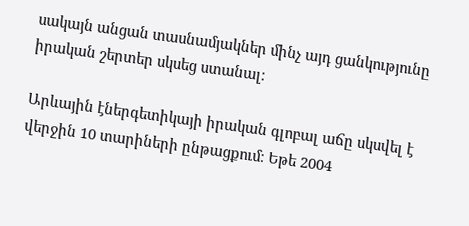սակայն անցան տասնամյակներ մինչ այդ ցանկությունը իրական շերտեր սկսեց ստանալ։

Արևային էներգետիկայի իրական գլոբալ աճը սկսվել է վերջին 10 տարիների ընթացքում։ Եթե 2004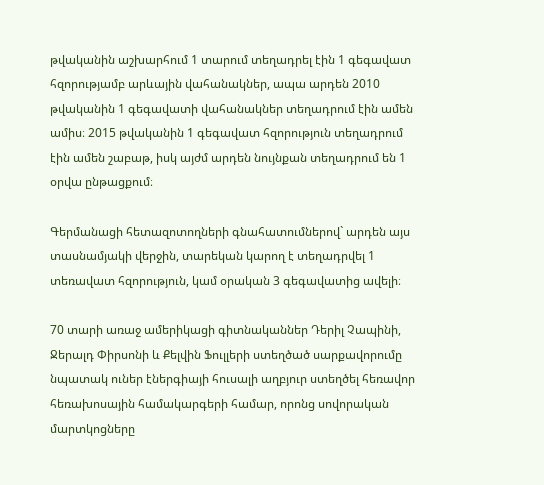թվականին աշխարհում 1 տարում տեղադրել էին 1 գեգավատ հզորությամբ արևային վահանակներ, ապա արդեն 2010 թվականին 1 գեգավատի վահանակներ տեղադրում էին ամեն ամիս։ 2015 թվականին 1 գեգավատ հզորություն տեղադրում էին ամեն շաբաթ, իսկ այժմ արդեն նույնքան տեղադրում են 1 օրվա ընթացքում։

Գերմանացի հետազոտողների գնահատումներով` արդեն այս տասնամյակի վերջին, տարեկան կարող է տեղադրվել 1 տեռավատ հզորություն, կամ օրական 3 գեգավատից ավելի։

70 տարի առաջ ամերիկացի գիտնականներ Դերիլ Չապինի, Ջերալդ Փիրսոնի և Քելվին Ֆուլլերի ստեղծած սարքավորումը նպատակ ուներ էներգիայի հուսալի աղբյուր ստեղծել հեռավոր հեռախոսային համակարգերի համար, որոնց սովորական մարտկոցները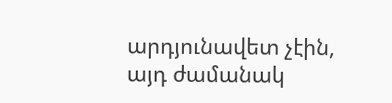արդյունավետ չէին, այդ ժամանակ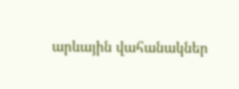արևային վահանակներ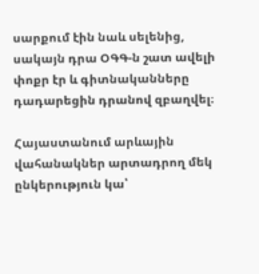սարքում էին նաև սելենից, սակայն դրա ՕԳԳ-ն շատ ավելի փոքր էր և գիտնականները դադարեցին դրանով զբաղվել։

Հայաստանում արևային վահանակներ արտադրող մեկ ընկերություն կա՝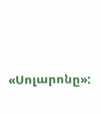«Սոլարոնը»: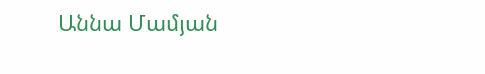Աննա Մամյան